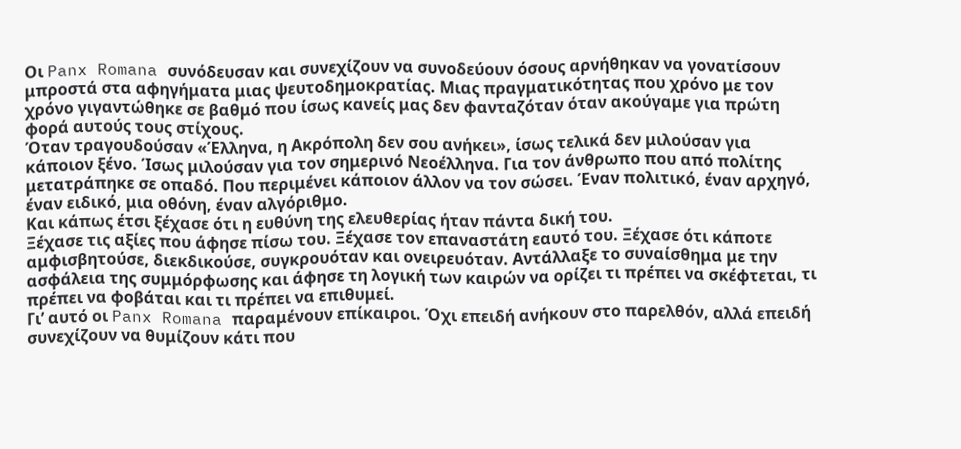Οι Panx Romana συνόδευσαν και συνεχίζουν να συνοδεύουν όσους αρνήθηκαν να γονατίσουν μπροστά στα αφηγήματα μιας ψευτοδημοκρατίας. Μιας πραγματικότητας που χρόνο με τον χρόνο γιγαντώθηκε σε βαθμό που ίσως κανείς μας δεν φανταζόταν όταν ακούγαμε για πρώτη φορά αυτούς τους στίχους.
Όταν τραγουδούσαν «Έλληνα, η Ακρόπολη δεν σου ανήκει», ίσως τελικά δεν μιλούσαν για κάποιον ξένο. Ίσως μιλούσαν για τον σημερινό Νεοέλληνα. Για τον άνθρωπο που από πολίτης μετατράπηκε σε οπαδό. Που περιμένει κάποιον άλλον να τον σώσει. Έναν πολιτικό, έναν αρχηγό, έναν ειδικό, μια οθόνη, έναν αλγόριθμο.
Και κάπως έτσι ξέχασε ότι η ευθύνη της ελευθερίας ήταν πάντα δική του.
Ξέχασε τις αξίες που άφησε πίσω του. Ξέχασε τον επαναστάτη εαυτό του. Ξέχασε ότι κάποτε αμφισβητούσε, διεκδικούσε, συγκρουόταν και ονειρευόταν. Αντάλλαξε το συναίσθημα με την ασφάλεια της συμμόρφωσης και άφησε τη λογική των καιρών να ορίζει τι πρέπει να σκέφτεται, τι πρέπει να φοβάται και τι πρέπει να επιθυμεί.
Γι’ αυτό οι Panx Romana παραμένουν επίκαιροι. Όχι επειδή ανήκουν στο παρελθόν, αλλά επειδή συνεχίζουν να θυμίζουν κάτι που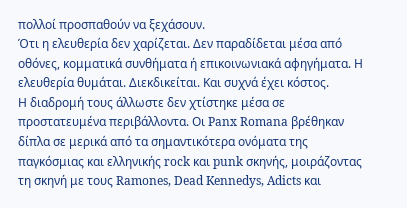πολλοί προσπαθούν να ξεχάσουν.
Ότι η ελευθερία δεν χαρίζεται. Δεν παραδίδεται μέσα από οθόνες, κομματικά συνθήματα ή επικοινωνιακά αφηγήματα. Η ελευθερία θυμάται. Διεκδικείται. Και συχνά έχει κόστος.
Η διαδρομή τους άλλωστε δεν χτίστηκε μέσα σε προστατευμένα περιβάλλοντα. Οι Panx Romana βρέθηκαν δίπλα σε μερικά από τα σημαντικότερα ονόματα της παγκόσμιας και ελληνικής rock και punk σκηνής, μοιράζοντας τη σκηνή με τους Ramones, Dead Kennedys, Adicts και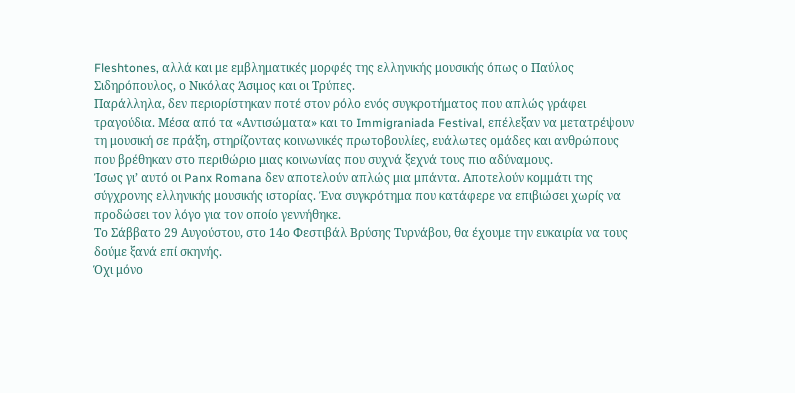Fleshtones, αλλά και με εμβληματικές μορφές της ελληνικής μουσικής όπως ο Παύλος Σιδηρόπουλος, ο Νικόλας Άσιμος και οι Τρύπες.
Παράλληλα, δεν περιορίστηκαν ποτέ στον ρόλο ενός συγκροτήματος που απλώς γράφει τραγούδια. Μέσα από τα «Αντισώματα» και το Immigraniada Festival, επέλεξαν να μετατρέψουν τη μουσική σε πράξη, στηρίζοντας κοινωνικές πρωτοβουλίες, ευάλωτες ομάδες και ανθρώπους που βρέθηκαν στο περιθώριο μιας κοινωνίας που συχνά ξεχνά τους πιο αδύναμους.
Ίσως γι’ αυτό οι Panx Romana δεν αποτελούν απλώς μια μπάντα. Αποτελούν κομμάτι της σύγχρονης ελληνικής μουσικής ιστορίας. Ένα συγκρότημα που κατάφερε να επιβιώσει χωρίς να προδώσει τον λόγο για τον οποίο γεννήθηκε.
Το Σάββατο 29 Αυγούστου, στο 14ο Φεστιβάλ Βρύσης Τυρνάβου, θα έχουμε την ευκαιρία να τους δούμε ξανά επί σκηνής.
Όχι μόνο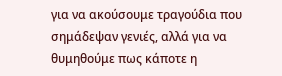για να ακούσουμε τραγούδια που σημάδεψαν γενιές, αλλά για να θυμηθούμε πως κάποτε η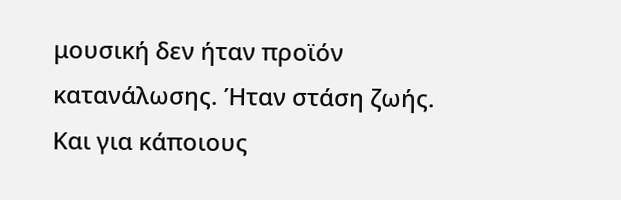μουσική δεν ήταν προϊόν κατανάλωσης. Ήταν στάση ζωής.
Και για κάποιους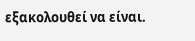εξακολουθεί να είναι.